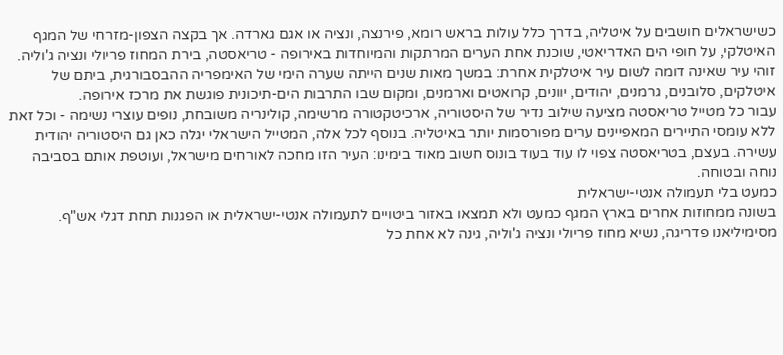כשישראלים חושבים על איטליה, בדרך כלל עולות בראש רומא, פירנצה, ונציה או אגם גארדה. אך בקצה הצפון-מזרחי של המגף האיטלקי, על חופי הים האדריאטי, שוכנת אחת הערים המרתקות והמיוחדות באירופה - טריאסטה, בירת המחוז פריולי ונציה ג'וליה. זוהי עיר שאינה דומה לשום עיר איטלקית אחרת: במשך מאות שנים הייתה שערה הימי של האימפריה ההבסבורגית, ביתם של איטלקים, סלובנים, גרמנים, יהודים, יוונים, קרואטים וארמנים, ומקום שבו התרבות הים-תיכונית פוגשת את מרכז אירופה.
עבור כל מטייל טריאסטה מציעה שילוב נדיר של היסטוריה, ארכיטקטורה מרשימה, קולינריה משובחת, נופים עוצרי נשימה - וכל זאת ללא עומסי התיירים המאפיינים ערים מפורסמות יותר באיטליה. בנוסף לכל אלה, המטייל הישראלי יגלה כאן גם היסטוריה יהודית עשירה. בעצם, בטריאסטה צפוי לו עוד בעוד בונוס חשוב מאוד בימינו: העיר הזו מחכה לאורחים מישראל, ועוטפת אותם בסביבה נוחה ובטוחה.
כמעט בלי תעמולה אנטי-ישראלית
בשונה ממחוזות אחרים בארץ המגף כמעט ולא תמצאו באזור ביטויים לתעמולה אנטי-ישראלית או הפגנות תחת דגלי אש"ף. מסימיליאנו פדריגה, נשיא מחוז פריולי ונציה ג'וליה, גינה לא אחת כל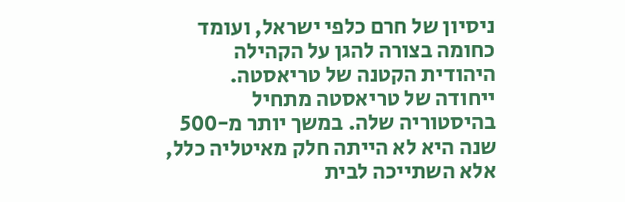ניסיון של חרם כלפי ישראל, ועומד כחומה בצורה להגן על הקהילה היהודית הקטנה של טריאסטה.
ייחודה של טריאסטה מתחיל בהיסטוריה שלה. במשך יותר מ-500 שנה היא לא הייתה חלק מאיטליה כלל, אלא השתייכה לבית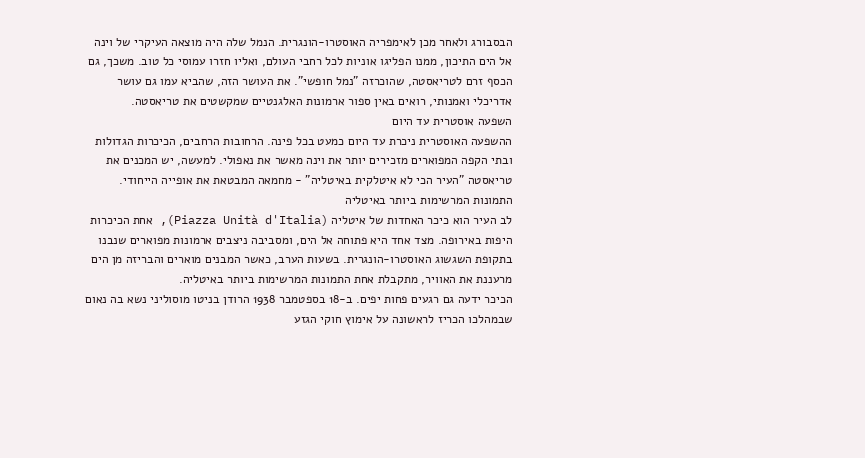הבסבורג ולאחר מכן לאימפריה האוסטרו-הונגרית. הנמל שלה היה מוצאה העיקרי של וינה אל הים התיכון, ממנו הפליגו אוניות לכל רחבי העולם, ואליו חזרו עמוסי כל טוב. משכך, גם הכסף זרם לטריאסטה, שהוכרזה "נמל חופשי". את העושר הזה, שהביא עמו גם עושר אדריכלי ואמנותי, רואים באין ספור ארמונות האלגנטיים שמקשטים את טריאסטה.
השפעה אוסטרית עד היום
ההשפעה האוסטרית ניכרת עד היום כמעט בכל פינה. הרחובות הרחבים, הכיכרות הגדולות ובתי הקפה המפוארים מזכירים יותר את וינה מאשר את נאפולי. למעשה, יש המכנים את טריאסטה "העיר הכי לא איטלקית באיטליה" - מחמאה המבטאת את אופייה הייחודי.
התמונות המרשימות ביותר באיטליה
לב העיר הוא כיכר האחדות של איטליה (Piazza Unità d'Italia), אחת הכיכרות היפות באירופה. מצד אחד היא פתוחה אל הים, ומסביבה ניצבים ארמונות מפוארים שנבנו בתקופת השגשוג האוסטרו-הונגרית. בשעות הערב, כאשר המבנים מוארים והבריזה מן הים מרעננת את האוויר, מתקבלת אחת התמונות המרשימות ביותר באיטליה.
הכיכר ידעה גם רגעים פחות יפים. ב-18 בספטמבר 1938 הרודן בניטו מוסוליני נשא בה נאום שבמהלכו הכריז לראשונה על אימוץ חוקי הגזע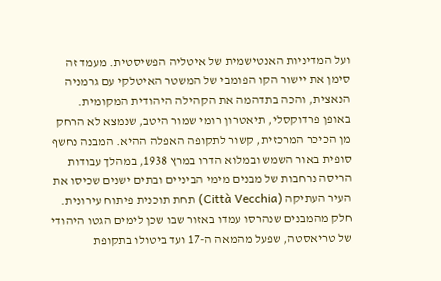ועל המדיניות האנטישמית של איטליה הפשיסטית. מעמד זה סימן את יישור הקו הפומבי של המשטר האיטלקי עם גרמניה הנאצית, והכה בתדהמה את הקהילה היהודית המקומית.
באופן פרדוקסלי, תיאטרון רומי שמור היטב, שנמצא לא הרחק מן הכיכר המרכזית, קשור לתקופה האפלה ההיא. המבנה נחשף סופית באור השמש ובמלוא הדרו במרץ 1938, במהלך עבודות הריסה נרחבות של מבנים מימי הביניים ובתים ישנים שכיסו את העיר העתיקה (Città Vecchia) תחת תוכנית פיתוח עירונית. חלק מהמבנים שנהרסו עמדו באזור שבו שכן לימים הגטו היהודי של טריאסטה, שפעל מהמאה ה-17 ועד ביטולו בתקופת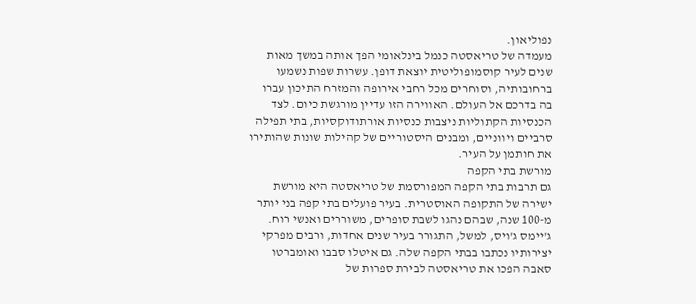נפוליאון.
מעמדה של טריאסטה כנמל בינלאומי הפך אותה במשך מאות שנים לעיר קוסמופוליטית יוצאת דופן. עשרות שפות נשמעו ברחובותיה, וסוחרים מכל רחבי אירופה והמזרח התיכון עברו בה בדרכם אל העולם. האווירה הזו עדיין מורגשת כיום. לצד הכנסיות הקתוליות ניצבות כנסיות אורתודוקסיות, בתי תפילה סרביים ויווניים, ומבנים היסטוריים של קהילות שונות שהותירו את חותמן על העיר.
מורשת בתי הקפה
גם תרבות בתי הקפה המפורסמת של טריאסטה היא מורשת ישירה של התקופה האוסטרית. בעיר פועלים בתי קפה בני יותר מ-100 שנה, שבהם נהגו לשבת סופרים, משוררים ואנשי רוח. ג'יימס ג'ויס, למשל, התגורר בעיר שנים אחדות, ורבים מפרקי יצירותיו נכתבו בבתי הקפה שלה. גם איטלו סבבו ואומברטו סאבה הפכו את טריאסטה לבירת ספרות של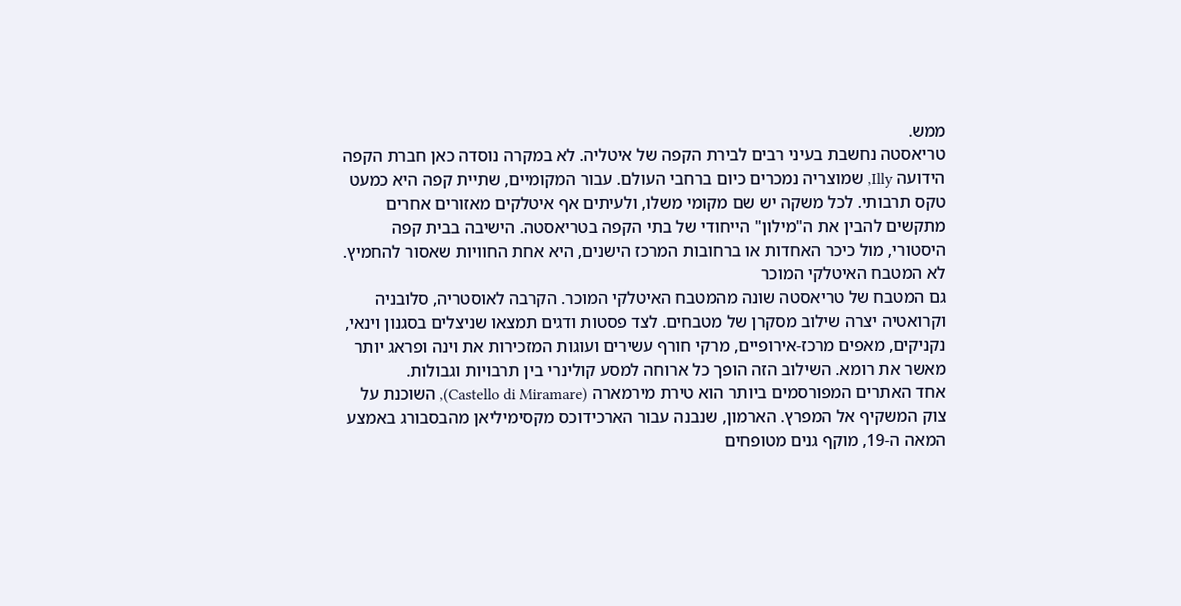ממש.
טריאסטה נחשבת בעיני רבים לבירת הקפה של איטליה. לא במקרה נוסדה כאן חברת הקפה הידועה Illy, שמוצריה נמכרים כיום ברחבי העולם. עבור המקומיים, שתיית קפה היא כמעט טקס תרבותי. לכל משקה יש שם מקומי משלו, ולעיתים אף איטלקים מאזורים אחרים מתקשים להבין את ה"מילון" הייחודי של בתי הקפה בטריאסטה. הישיבה בבית קפה היסטורי, מול כיכר האחדות או ברחובות המרכז הישנים, היא אחת החוויות שאסור להחמיץ.
לא המטבח האיטלקי המוכר
גם המטבח של טריאסטה שונה מהמטבח האיטלקי המוכר. הקרבה לאוסטריה, סלובניה וקרואטיה יצרה שילוב מסקרן של מטבחים. לצד פסטות ודגים תמצאו שניצלים בסגנון וינאי, נקניקים, מאפים מרכז-אירופיים, מרקי חורף עשירים ועוגות המזכירות את וינה ופראג יותר מאשר את רומא. השילוב הזה הופך כל ארוחה למסע קולינרי בין תרבויות וגבולות.
אחד האתרים המפורסמים ביותר הוא טירת מירמארה (Castello di Miramare), השוכנת על צוק המשקיף אל המפרץ. הארמון, שנבנה עבור הארכידוכס מקסימיליאן מהבסבורג באמצע המאה ה-19, מוקף גנים מטופחים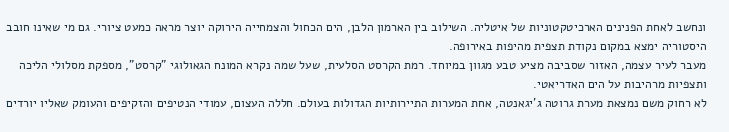ונחשב לאחת הפנינים הארכיטקטוניות של איטליה. השילוב בין הארמון הלבן, הים הכחול והצמחייה הירוקה יוצר מראה כמעט ציורי. גם מי שאינו חובב היסטוריה ימצא במקום נקודת תצפית מהיפות באירופה.
מעבר לעיר עצמה, האזור שסביבה מציע טבע מגוון במיוחד. רמת הקרסט הסלעית, שעל שמה נקרא המונח הגאולוגי "קרסט", מספקת מסלולי הליכה ותצפיות מרהיבות על הים האדריאטי.
לא רחוק משם נמצאת מערת גרוטה ג'יגאנטה, אחת המערות התיירותיות הגדולות בעולם. חללה העצום, עמודי הנטיפים והזקיפים והעומק שאליו יורדים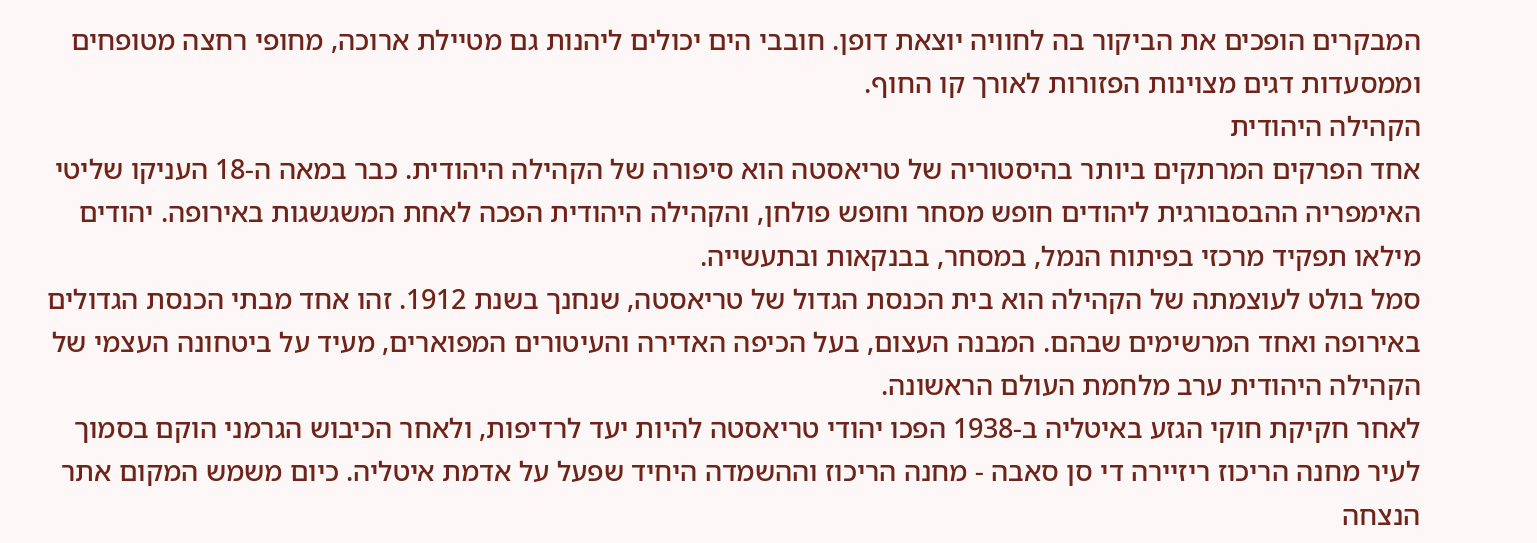המבקרים הופכים את הביקור בה לחוויה יוצאת דופן. חובבי הים יכולים ליהנות גם מטיילת ארוכה, מחופי רחצה מטופחים וממסעדות דגים מצוינות הפזורות לאורך קו החוף.
הקהילה היהודית
אחד הפרקים המרתקים ביותר בהיסטוריה של טריאסטה הוא סיפורה של הקהילה היהודית. כבר במאה ה-18 העניקו שליטי האימפריה ההבסבורגית ליהודים חופש מסחר וחופש פולחן, והקהילה היהודית הפכה לאחת המשגשגות באירופה. יהודים מילאו תפקיד מרכזי בפיתוח הנמל, במסחר, בבנקאות ובתעשייה.
סמל בולט לעוצמתה של הקהילה הוא בית הכנסת הגדול של טריאסטה, שנחנך בשנת 1912. זהו אחד מבתי הכנסת הגדולים באירופה ואחד המרשימים שבהם. המבנה העצום, בעל הכיפה האדירה והעיטורים המפוארים, מעיד על ביטחונה העצמי של הקהילה היהודית ערב מלחמת העולם הראשונה.
לאחר חקיקת חוקי הגזע באיטליה ב-1938 הפכו יהודי טריאסטה להיות יעד לרדיפות, ולאחר הכיבוש הגרמני הוקם בסמוך לעיר מחנה הריכוז ריזיירה די סן סאבה - מחנה הריכוז וההשמדה היחיד שפעל על אדמת איטליה. כיום משמש המקום אתר הנצחה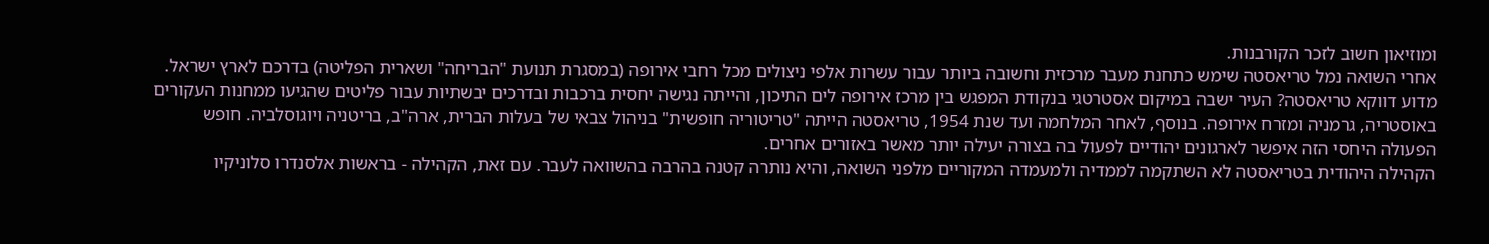ומוזיאון חשוב לזכר הקורבנות.
אחרי השואה נמל טריאסטה שימש כתחנת מעבר מרכזית וחשובה ביותר עבור עשרות אלפי ניצולים מכל רחבי אירופה (במסגרת תנועת "הבריחה" ושארית הפליטה) בדרכם לארץ ישראל. מדוע דווקא טריאסטה? העיר ישבה במיקום אסטרטגי בנקודת המפגש בין מרכז אירופה לים התיכון, והייתה נגישה יחסית ברכבות ובדרכים יבשתיות עבור פליטים שהגיעו ממחנות העקורים באוסטריה, גרמניה ומזרח אירופה. בנוסף, לאחר המלחמה ועד שנת 1954, טריאסטה הייתה "טריטוריה חופשית" בניהול צבאי של בעלות הברית, ארה"ב, בריטניה ויוגוסלביה. חופש הפעולה היחסי הזה איפשר לארגונים יהודיים לפעול בה בצורה יעילה יותר מאשר באזורים אחרים.
הקהילה היהודית בטריאסטה לא השתקמה לממדיה ולמעמדה המקוריים מלפני השואה, והיא נותרה קטנה בהרבה בהשוואה לעבר. עם זאת, הקהילה - בראשות אלסנדרו סלוניקיו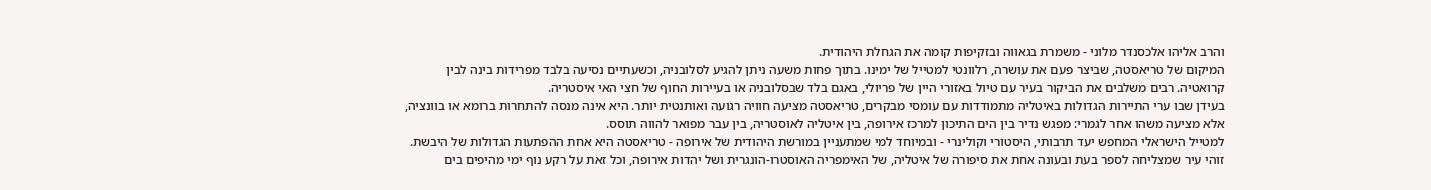והרב אליהו אלכסנדר מלוני - משמרת בגאווה ובזקיפות קומה את הגחלת היהודית.
המיקום של טריאסטה, שביצר פעם את עושרה, רלוונטי למטייל של ימינו. בתוך פחות משעה ניתן להגיע לסלובניה, וכשעתיים נסיעה בלבד מפרידות בינה לבין קרואטיה. רבים משלבים את הביקור בעיר עם טיול באזורי היין של פריולי, באגם בלד שבסלובניה או בעיירות החוף של חצי האי איסטריה.
בעידן שבו ערי התיירות הגדולות באיטליה מתמודדות עם עומסי מבקרים, טריאסטה מציעה חוויה רגועה ואותנטית יותר. היא אינה מנסה להתחרות ברומא או בוונציה, אלא מציעה משהו אחר לגמרי: מפגש נדיר בין הים התיכון למרכז אירופה, בין איטליה לאוסטריה, בין עבר מפואר להווה תוסס.
למטייל הישראלי המחפש יעד תרבותי, היסטורי וקולינרי - ובמיוחד למי שמתעניין במורשת היהודית של אירופה - טריאסטה היא אחת ההפתעות הגדולות של היבשת. זוהי עיר שמצליחה לספר בעת ובעונה אחת את סיפורה של איטליה, של האימפריה האוסטרו-הונגרית ושל יהדות אירופה, וכל זאת על רקע נוף ימי מהיפים בים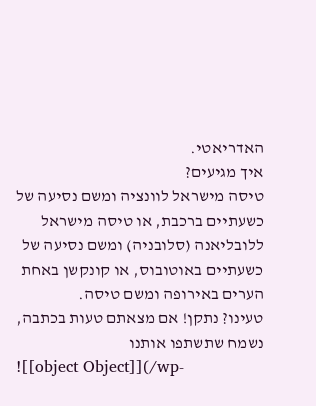האדריאטי.
איך מגיעים?
טיסה מישראל לוונציה ומשם נסיעה של כשעתיים ברכבת, או טיסה מישראל ללובליאנה (סלובניה) ומשם נסיעה של כשעתיים באוטובוס, או קונקשן באחת הערים באירופה ומשם טיסה.
טעינו? נתקן! אם מצאתם טעות בכתבה, נשמח שתשתפו אותנו
![[object Object]](/wp-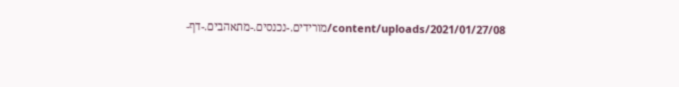content/uploads/2021/01/27/08/מורידים.-נכנסים.-מתאהבים.-דף-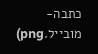כתבה-מובייל.png)